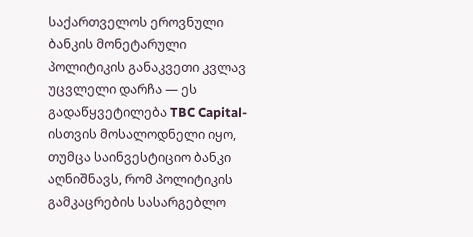საქართველოს ეროვნული ბანკის მონეტარული პოლიტიკის განაკვეთი კვლავ უცვლელი დარჩა — ეს გადაწყვეტილება TBC Capital-ისთვის მოსალოდნელი იყო, თუმცა საინვესტიციო ბანკი აღნიშნავს, რომ პოლიტიკის გამკაცრების სასარგებლო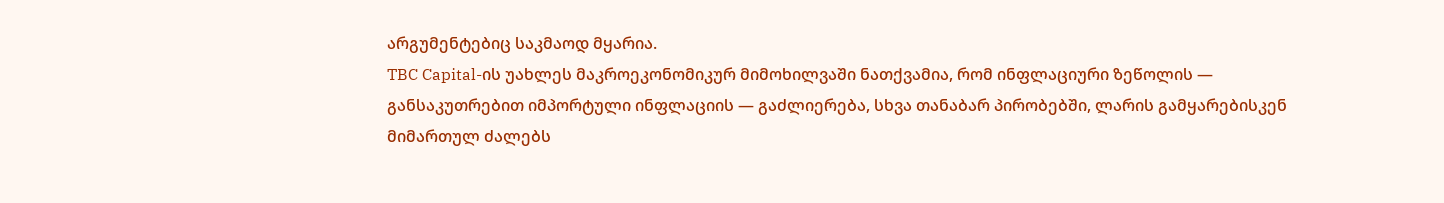არგუმენტებიც საკმაოდ მყარია.
TBC Capital-ის უახლეს მაკროეკონომიკურ მიმოხილვაში ნათქვამია, რომ ინფლაციური ზეწოლის — განსაკუთრებით იმპორტული ინფლაციის — გაძლიერება, სხვა თანაბარ პირობებში, ლარის გამყარებისკენ მიმართულ ძალებს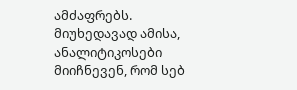ამძაფრებს. მიუხედავად ამისა, ანალიტიკოსები მიიჩნევენ, რომ სებ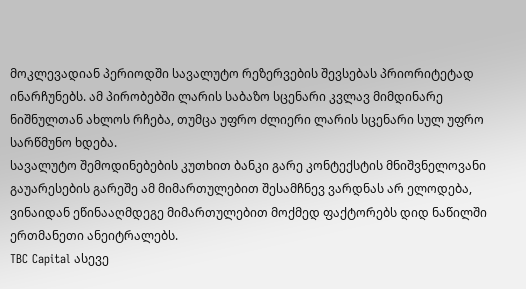მოკლევადიან პერიოდში სავალუტო რეზერვების შევსებას პრიორიტეტად ინარჩუნებს. ამ პირობებში ლარის საბაზო სცენარი კვლავ მიმდინარე ნიშნულთან ახლოს რჩება, თუმცა უფრო ძლიერი ლარის სცენარი სულ უფრო სარწმუნო ხდება.
სავალუტო შემოდინებების კუთხით ბანკი გარე კონტექსტის მნიშვნელოვანი გაუარესების გარეშე ამ მიმართულებით შესამჩნევ ვარდნას არ ელოდება, ვინაიდან ეწინააღმდეგე მიმართულებით მოქმედ ფაქტორებს დიდ ნაწილში ერთმანეთი ანეიტრალებს.
TBC Capital ასევე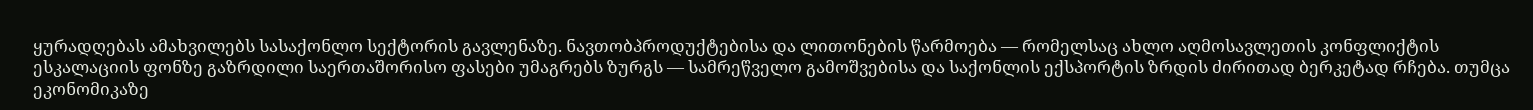ყურადღებას ამახვილებს სასაქონლო სექტორის გავლენაზე. ნავთობპროდუქტებისა და ლითონების წარმოება — რომელსაც ახლო აღმოსავლეთის კონფლიქტის ესკალაციის ფონზე გაზრდილი საერთაშორისო ფასები უმაგრებს ზურგს — სამრეწველო გამოშვებისა და საქონლის ექსპორტის ზრდის ძირითად ბერკეტად რჩება. თუმცა ეკონომიკაზე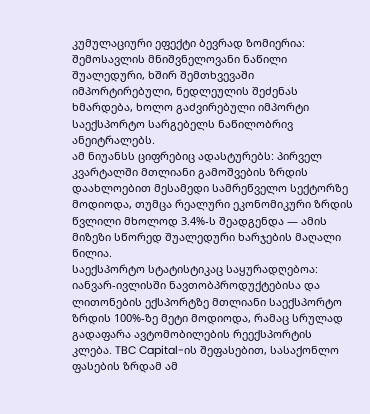კუმულაციური ეფექტი ბევრად ზომიერია: შემოსავლის მნიშვნელოვანი ნაწილი შუალედური, ხშირ შემთხვევაში იმპორტირებული, ნედლეულის შეძენას ხმარდება, ხოლო გაძვირებული იმპორტი საექსპორტო სარგებელს ნაწილობრივ ანეიტრალებს.
ამ ნიუანსს ციფრებიც ადასტურებს: პირველ კვარტალში მთლიანი გამოშვების ზრდის დაახლოებით მესამედი სამრეწველო სექტორზე მოდიოდა, თუმცა რეალური ეკონომიკური ზრდის წვლილი მხოლოდ 3.4%-ს შეადგენდა — ამის მიზეზი სწორედ შუალედური ხარჯების მაღალი წილია.
საექსპორტო სტატისტიკაც საყურადღებოა: იანვარ-ივლისში ნავთობპროდუქტებისა და ლითონების ექსპორტზე მთლიანი საექსპორტო ზრდის 100%-ზე მეტი მოდიოდა, რამაც სრულად გადაფარა ავტომობილების რეექსპორტის კლება. TBC Capital-ის შეფასებით, სასაქონლო ფასების ზრდამ ამ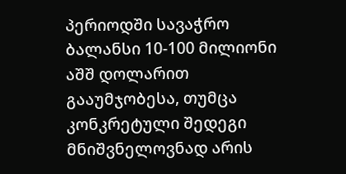პერიოდში სავაჭრო ბალანსი 10-100 მილიონი აშშ დოლარით გააუმჯობესა, თუმცა კონკრეტული შედეგი მნიშვნელოვნად არის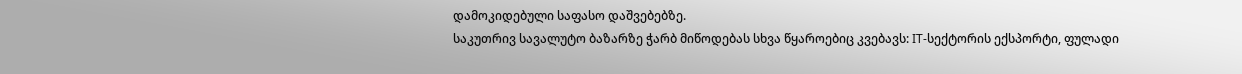დამოკიდებული საფასო დაშვებებზე.
საკუთრივ სავალუტო ბაზარზე ჭარბ მიწოდებას სხვა წყაროებიც კვებავს: IT-სექტორის ექსპორტი, ფულადი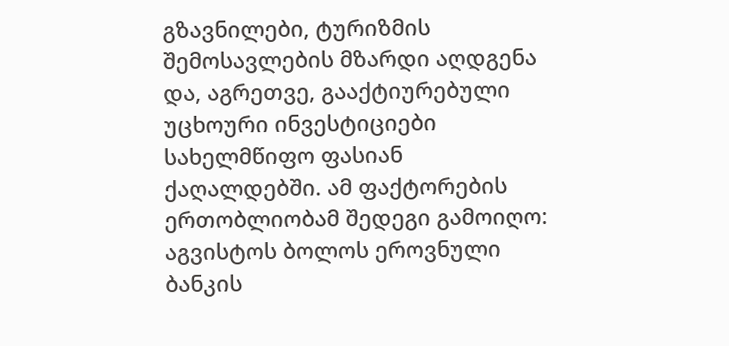გზავნილები, ტურიზმის შემოსავლების მზარდი აღდგენა და, აგრეთვე, გააქტიურებული უცხოური ინვესტიციები სახელმწიფო ფასიან ქაღალდებში. ამ ფაქტორების ერთობლიობამ შედეგი გამოიღო: აგვისტოს ბოლოს ეროვნული ბანკის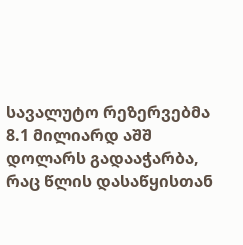სავალუტო რეზერვებმა 8.1 მილიარდ აშშ დოლარს გადააჭარბა, რაც წლის დასაწყისთან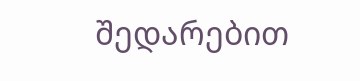შედარებით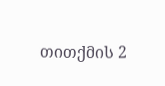თითქმის 2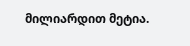მილიარდით მეტია.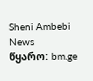Sheni Ambebi News
წყარო: bm.ge